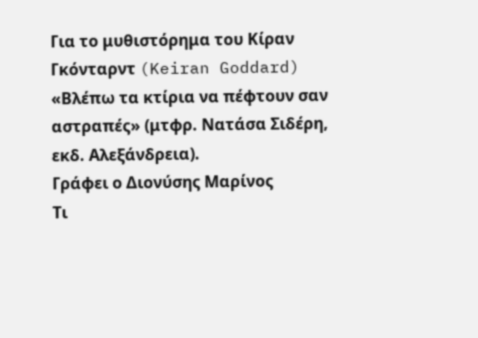Για το μυθιστόρημα του Κίραν Γκόνταρντ (Keiran Goddard) «Βλέπω τα κτίρια να πέφτουν σαν αστραπές» (μτφρ. Νατάσα Σιδέρη, εκδ. Αλεξάνδρεια).
Γράφει ο Διονύσης Μαρίνος
Τι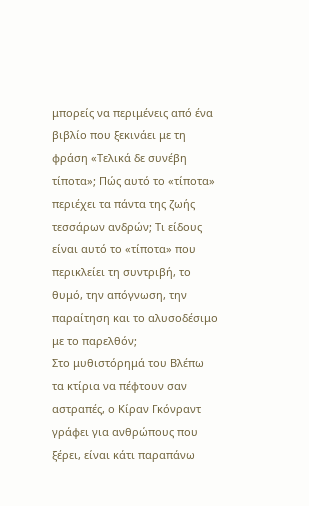μπορείς να περιμένεις από ένα βιβλίο που ξεκινάει με τη φράση «Τελικά δε συνέβη τίποτα»; Πώς αυτό το «τίποτα» περιέχει τα πάντα της ζωής τεσσάρων ανδρών; Τι είδους είναι αυτό το «τίποτα» που περικλείει τη συντριβή, το θυμό, την απόγνωση, την παραίτηση και το αλυσοδέσιμο με το παρελθόν;
Στο μυθιστόρημά του Βλέπω τα κτίρια να πέφτουν σαν αστραπές, ο Κίραν Γκόνραντ γράφει για ανθρώπους που ξέρει, είναι κάτι παραπάνω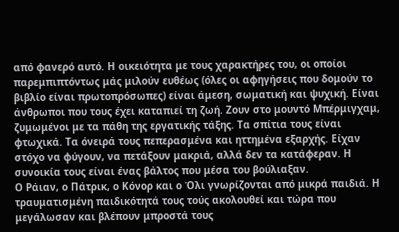από φανερό αυτό. Η οικειότητα με τους χαρακτήρες του, οι οποίοι παρεμπιπτόντως μάς μιλούν ευθέως (όλες οι αφηγήσεις που δομούν το βιβλίο είναι πρωτοπρόσωπες) είναι άμεση, σωματική και ψυχική. Είναι άνθρωποι που τους έχει καταπιεί τη ζωή. Ζουν στο μουντό Μπέρμιγχαμ, ζυμωμένοι με τα πάθη της εργατικής τάξης. Τα σπίτια τους είναι φτωχικά. Τα όνειρά τους πεπερασμένα και ηττημένα εξαρχής. Είχαν στόχο να φύγουν, να πετάξουν μακριά, αλλά δεν τα κατάφεραν. Η συνοικία τους είναι ένας βάλτος που μέσα του βούλιαξαν.
Ο Ράιαν, ο Πάτρικ, ο Κόνορ και ο Όλι γνωρίζονται από μικρά παιδιά. Η τραυματισμένη παιδικότητά τους τούς ακολουθεί και τώρα που μεγάλωσαν και βλέπουν μπροστά τους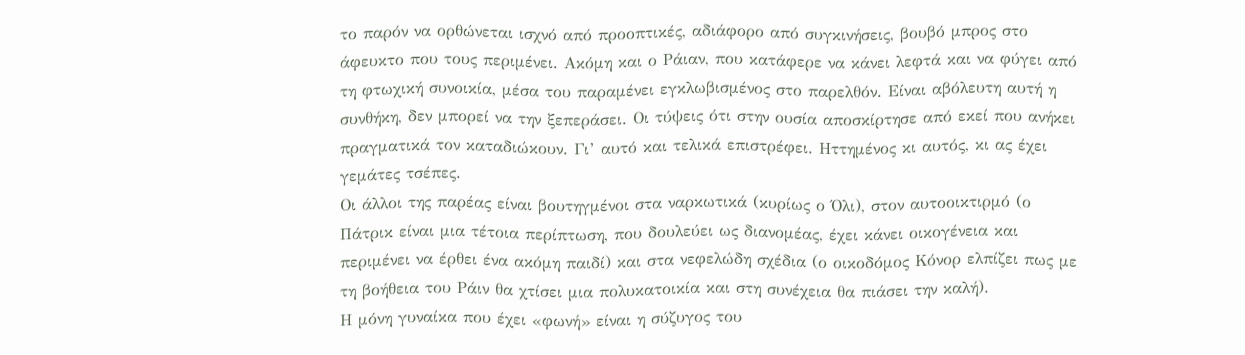το παρόν να ορθώνεται ισχνό από προοπτικές, αδιάφορο από συγκινήσεις, βουβό μπρος στο άφευκτο που τους περιμένει. Ακόμη και ο Ράιαν, που κατάφερε να κάνει λεφτά και να φύγει από τη φτωχική συνοικία, μέσα του παραμένει εγκλωβισμένος στο παρελθόν. Είναι αβόλευτη αυτή η συνθήκη, δεν μπορεί να την ξεπεράσει. Οι τύψεις ότι στην ουσία αποσκίρτησε από εκεί που ανήκει πραγματικά τον καταδιώκουν. Γι’ αυτό και τελικά επιστρέφει. Ηττημένος κι αυτός, κι ας έχει γεμάτες τσέπες.
Οι άλλοι της παρέας είναι βουτηγμένοι στα ναρκωτικά (κυρίως ο Όλι), στον αυτοοικτιρμό (ο Πάτρικ είναι μια τέτοια περίπτωση, που δουλεύει ως διανομέας, έχει κάνει οικογένεια και περιμένει να έρθει ένα ακόμη παιδί) και στα νεφελώδη σχέδια (ο οικοδόμος Κόνορ ελπίζει πως με τη βοήθεια του Ράιν θα χτίσει μια πολυκατοικία και στη συνέχεια θα πιάσει την καλή).
Η μόνη γυναίκα που έχει «φωνή» είναι η σύζυγος του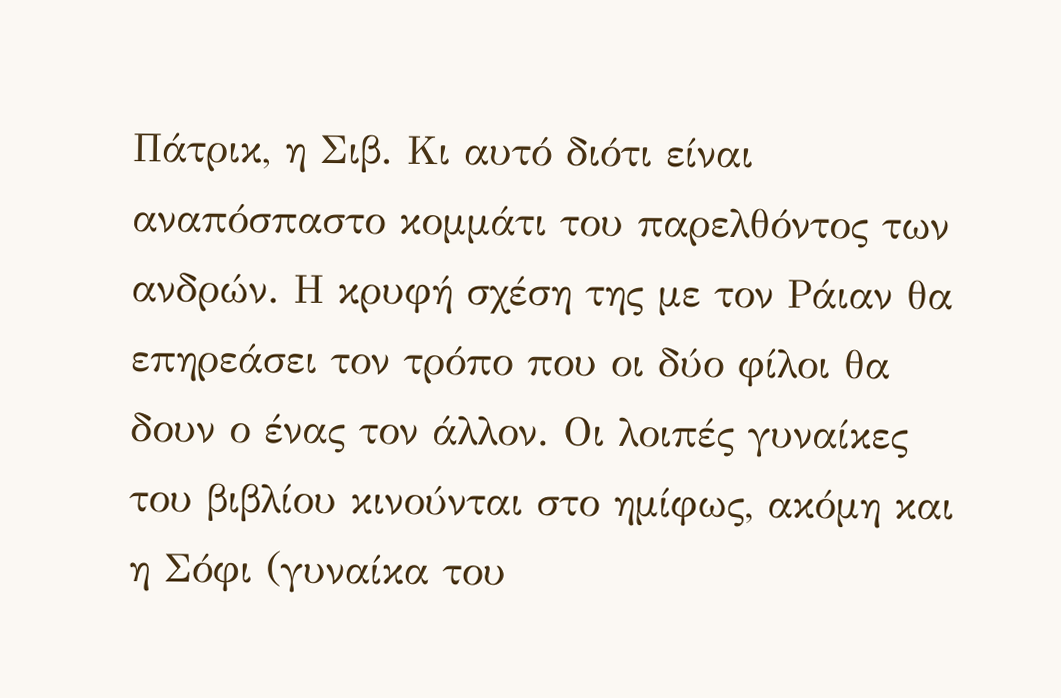Πάτρικ, η Σιβ. Κι αυτό διότι είναι αναπόσπαστο κομμάτι του παρελθόντος των ανδρών. Η κρυφή σχέση της με τον Ράιαν θα επηρεάσει τον τρόπο που οι δύο φίλοι θα δουν ο ένας τον άλλον. Οι λοιπές γυναίκες του βιβλίου κινούνται στο ημίφως, ακόμη και η Σόφι (γυναίκα του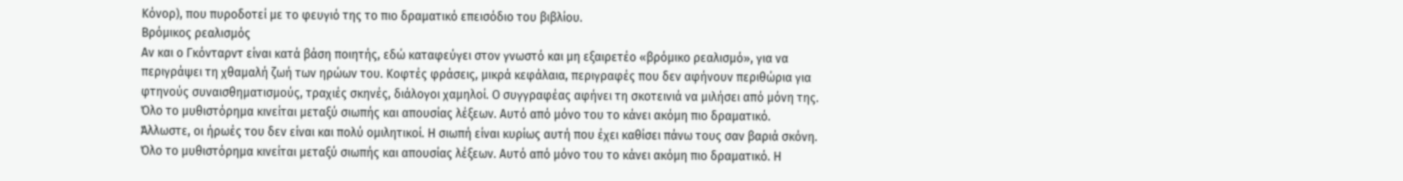Κόνορ), που πυροδοτεί με το φευγιό της το πιο δραματικό επεισόδιο του βιβλίου.
Βρόμικος ρεαλισμός
Αν και ο Γκόνταρντ είναι κατά βάση ποιητής, εδώ καταφεύγει στον γνωστό και μη εξαιρετέο «βρόμικο ρεαλισμό», για να περιγράψει τη χθαμαλή ζωή των ηρώων του. Κοφτές φράσεις, μικρά κεφάλαια, περιγραφές που δεν αφήνουν περιθώρια για φτηνούς συναισθηματισμούς, τραχιές σκηνές, διάλογοι χαμηλοί. Ο συγγραφέας αφήνει τη σκοτεινιά να μιλήσει από μόνη της.
Όλο το μυθιστόρημα κινείται μεταξύ σιωπής και απουσίας λέξεων. Αυτό από μόνο του το κάνει ακόμη πιο δραματικό.
Άλλωστε, οι ήρωές του δεν είναι και πολύ ομιλητικοί. Η σιωπή είναι κυρίως αυτή που έχει καθίσει πάνω τους σαν βαριά σκόνη. Όλο το μυθιστόρημα κινείται μεταξύ σιωπής και απουσίας λέξεων. Αυτό από μόνο του το κάνει ακόμη πιο δραματικό. Η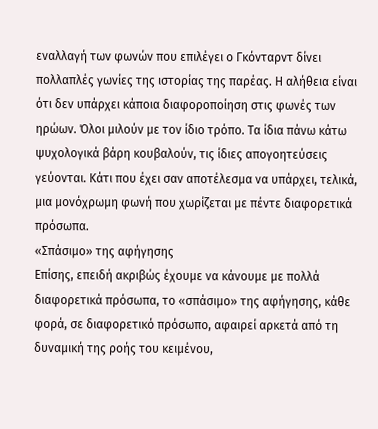εναλλαγή των φωνών που επιλέγει ο Γκόνταρντ δίνει πολλαπλές γωνίες της ιστορίας της παρέας. Η αλήθεια είναι ότι δεν υπάρχει κάποια διαφοροποίηση στις φωνές των ηρώων. Όλοι μιλούν με τον ίδιο τρόπο. Τα ίδια πάνω κάτω ψυχολογικά βάρη κουβαλούν, τις ίδιες απογοητεύσεις γεύονται. Κάτι που έχει σαν αποτέλεσμα να υπάρχει, τελικά, μια μονόχρωμη φωνή που χωρίζεται με πέντε διαφορετικά πρόσωπα.
«Σπάσιμο» της αφήγησης
Επίσης, επειδή ακριβώς έχουμε να κάνουμε με πολλά διαφορετικά πρόσωπα, το «σπάσιμο» της αφήγησης, κάθε φορά, σε διαφορετικό πρόσωπο, αφαιρεί αρκετά από τη δυναμική της ροής του κειμένου,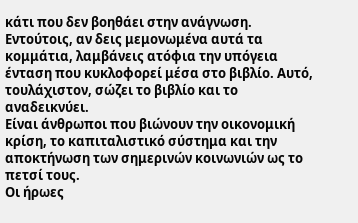κάτι που δεν βοηθάει στην ανάγνωση. Εντούτοις, αν δεις μεμονωμένα αυτά τα κομμάτια, λαμβάνεις ατόφια την υπόγεια ένταση που κυκλοφορεί μέσα στο βιβλίο. Αυτό, τουλάχιστον, σώζει το βιβλίο και το αναδεικνύει.
Είναι άνθρωποι που βιώνουν την οικονομική κρίση, το καπιταλιστικό σύστημα και την αποκτήνωση των σημερινών κοινωνιών ως το πετσί τους.
Οι ήρωες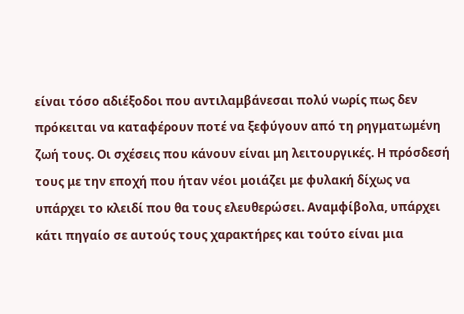είναι τόσο αδιέξοδοι που αντιλαμβάνεσαι πολύ νωρίς πως δεν πρόκειται να καταφέρουν ποτέ να ξεφύγουν από τη ρηγματωμένη ζωή τους. Οι σχέσεις που κάνουν είναι μη λειτουργικές. Η πρόσδεσή τους με την εποχή που ήταν νέοι μοιάζει με φυλακή δίχως να υπάρχει το κλειδί που θα τους ελευθερώσει. Αναμφίβολα, υπάρχει κάτι πηγαίο σε αυτούς τους χαρακτήρες και τούτο είναι μια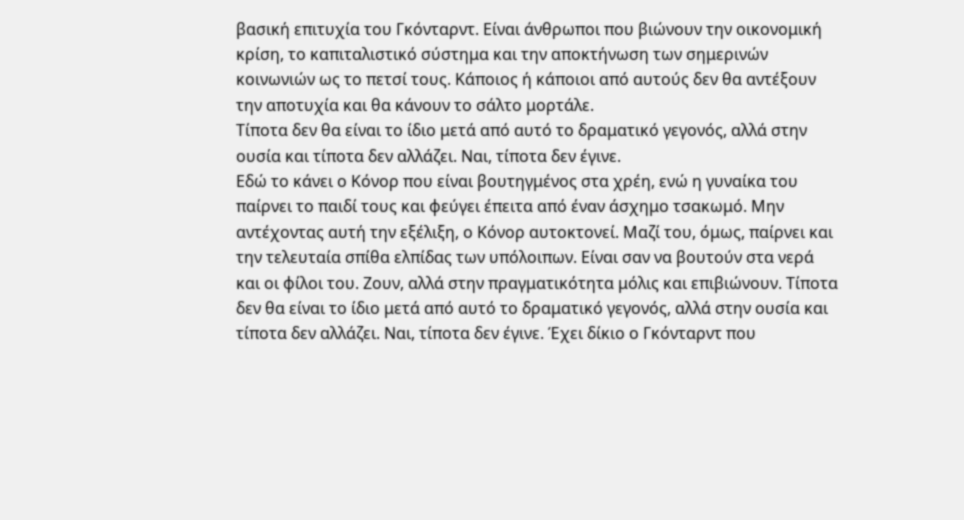βασική επιτυχία του Γκόνταρντ. Είναι άνθρωποι που βιώνουν την οικονομική κρίση, το καπιταλιστικό σύστημα και την αποκτήνωση των σημερινών κοινωνιών ως το πετσί τους. Κάποιος ή κάποιοι από αυτούς δεν θα αντέξουν την αποτυχία και θα κάνουν το σάλτο μορτάλε.
Τίποτα δεν θα είναι το ίδιο μετά από αυτό το δραματικό γεγονός, αλλά στην ουσία και τίποτα δεν αλλάζει. Ναι, τίποτα δεν έγινε.
Εδώ το κάνει ο Κόνορ που είναι βουτηγμένος στα χρέη, ενώ η γυναίκα του παίρνει το παιδί τους και φεύγει έπειτα από έναν άσχημο τσακωμό. Μην αντέχοντας αυτή την εξέλιξη, ο Κόνορ αυτοκτονεί. Μαζί του, όμως, παίρνει και την τελευταία σπίθα ελπίδας των υπόλοιπων. Είναι σαν να βουτούν στα νερά και οι φίλοι του. Ζουν, αλλά στην πραγματικότητα μόλις και επιβιώνουν. Τίποτα δεν θα είναι το ίδιο μετά από αυτό το δραματικό γεγονός, αλλά στην ουσία και τίποτα δεν αλλάζει. Ναι, τίποτα δεν έγινε. Έχει δίκιο ο Γκόνταρντ που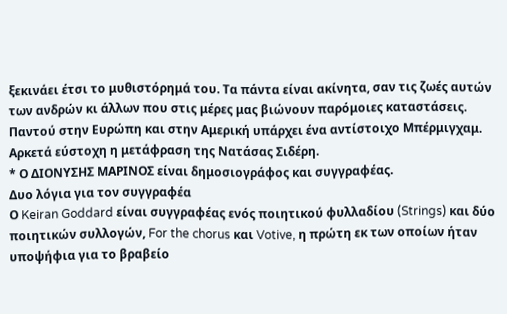ξεκινάει έτσι το μυθιστόρημά του. Τα πάντα είναι ακίνητα, σαν τις ζωές αυτών των ανδρών κι άλλων που στις μέρες μας βιώνουν παρόμοιες καταστάσεις. Παντού στην Ευρώπη και στην Αμερική υπάρχει ένα αντίστοιχο Μπέρμιγχαμ. Αρκετά εύστοχη η μετάφραση της Νατάσας Σιδέρη.
* Ο ΔΙΟΝΥΣΗΣ ΜΑΡΙΝΟΣ είναι δημοσιογράφος και συγγραφέας.
Δυο λόγια για τον συγγραφέα
Ο Keiran Goddard είναι συγγραφέας ενός ποιητικού φυλλαδίου (Strings) και δύο ποιητικών συλλογών, For the chorus και Votive, η πρώτη εκ των οποίων ήταν υποψήφια για το βραβείο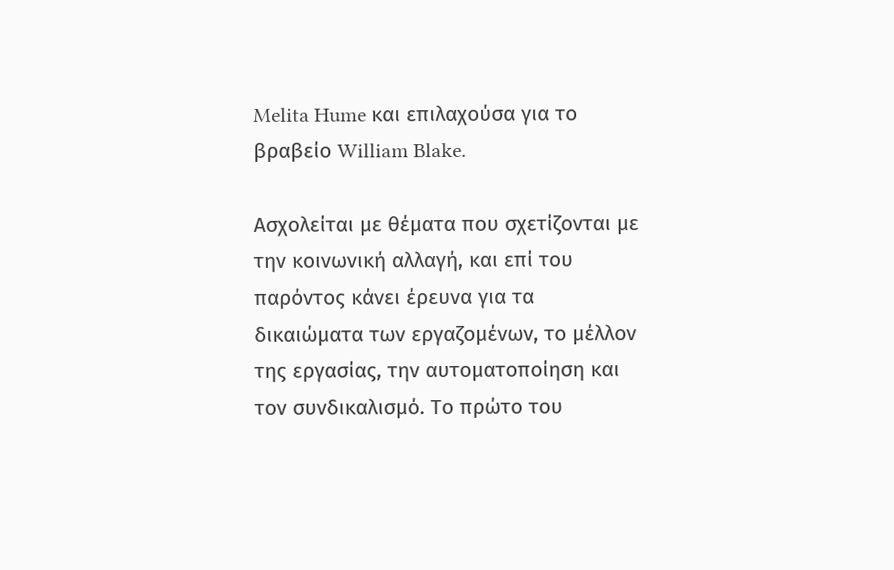Melita Hume και επιλαχούσα για το βραβείο William Blake.

Ασχολείται με θέματα που σχετίζονται με την κοινωνική αλλαγή, και επί του παρόντος κάνει έρευνα για τα δικαιώματα των εργαζομένων, το μέλλον της εργασίας, την αυτοματοποίηση και τον συνδικαλισμό. Το πρώτο του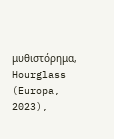μυθιστόρημα, Hourglass (Europa, 2023),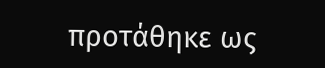προτάθηκε ως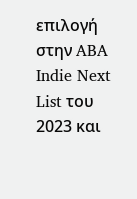επιλογή στην ABA Indie Next List του 2023 και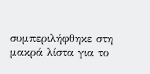συμπεριλήφθηκε στη μακρά λίστα για το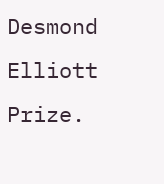Desmond Elliott Prize.